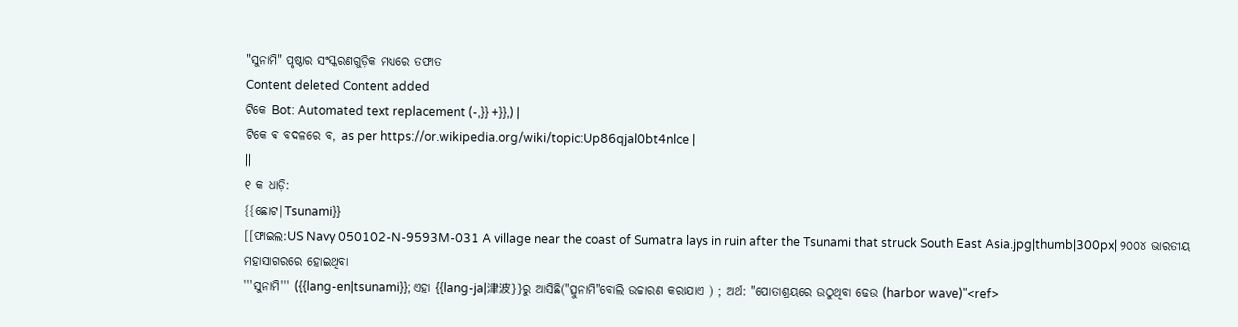"ସୁନାମି" ପୃଷ୍ଠାର ସଂସ୍କରଣଗୁଡ଼ିକ ମଧ୍ୟରେ ତଫାତ
Content deleted Content added
ଟିକେ Bot: Automated text replacement (-,}} +}},) |
ଟିକେ ଵ ବଦଳରେ ବ, as per https://or.wikipedia.org/wiki/topic:Up86qjal0bt4nlce |
||
୧ କ ଧାଡ଼ି:
{{ଛୋଟ|Tsunami}}
[[ଫାଇଲ:US Navy 050102-N-9593M-031 A village near the coast of Sumatra lays in ruin after the Tsunami that struck South East Asia.jpg|thumb|300px| ୨୦୦୪ ଭାରତୀୟ ମହାସାଗରରେ ହୋଇଥିବା
'''ସୁନାମି''' ({{lang-en|tsunami}}; ଏହା {{lang-ja|津波}}ରୁ ଆସିଛି("ତ୍ସୁନାମି"ବୋଲି ଉଚ୍ଚାରଣ କରାଯାଏ ) ; ଅର୍ଥ: "ପୋତାଶ୍ରୟରେ ଉଠୁଥିବା ଢେଉ (harbor wave)"<ref>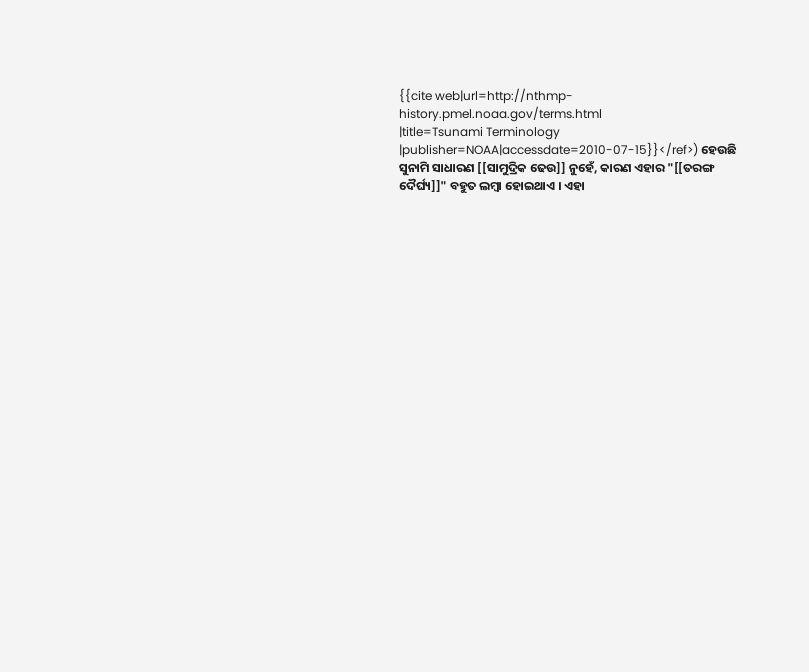{{cite web|url=http://nthmp-history.pmel.noaa.gov/terms.html
|title=Tsunami Terminology
|publisher=NOAA|accessdate=2010-07-15}}</ref>) ହେଉଛି
ସୁନାମି ସାଧାରଣ [[ସାମୁଦ୍ରିକ ଢେଉ]] ନୁହେଁ, କାରଣ ଏହାର "[[ତରଙ୍ଗ ଦୈର୍ଘ୍ୟ]]" ବହୁତ ଲମ୍ବା ହୋଇଥାଏ । ଏହା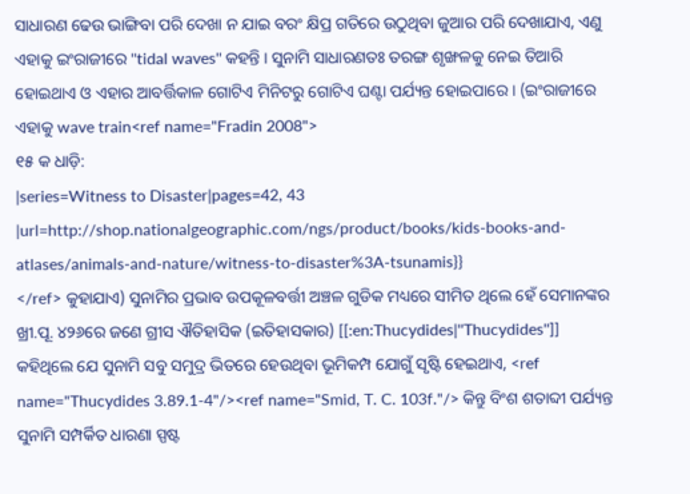ସାଧାରଣ ଢେଉ ଭାଙ୍ଗିବା ପରି ଦେଖା ନ ଯାଇ ବରଂ କ୍ଷିପ୍ର ଗତିରେ ଉଠୁଥିବା ଜୁଆର ପରି ଦେଖାଯାଏ, ଏଣୁ ଏହାକୁ ଇଂରାଜୀରେ ''tidal waves'' କହନ୍ତି । ସୁନାମି ସାଧାରଣତଃ ତରଙ୍ଗ ଶୃଙ୍ଖଳକୁ ନେଇ ତିଆରି ହୋଇଥାଏ ଓ ଏହାର ଆବର୍ତ୍ତିକାଳ ଗୋଟିଏ ମିନିଟରୁ ଗୋଟିଏ ଘଣ୍ଟା ପର୍ଯ୍ୟନ୍ତ ହୋଇପାରେ । (ଇଂରାଜୀରେ ଏହାକୁ wave train<ref name="Fradin 2008">
୧୫ କ ଧାଡ଼ି:
|series=Witness to Disaster|pages=42, 43
|url=http://shop.nationalgeographic.com/ngs/product/books/kids-books-and-atlases/animals-and-nature/witness-to-disaster%3A-tsunamis}}
</ref> କୁହାଯାଏ) ସୁନାମିର ପ୍ରଭାବ ଉପକୂଳବର୍ତ୍ତୀ ଅଞ୍ଚଳ ଗୁଡିକ ମଧ୍ୟରେ ସୀମିତ ଥିଲେ ହେଁ ସେମାନଙ୍କର
ଖ୍ରୀ.ପୂ. ୪୨୬ରେ ଜଣେ ଗ୍ରୀସ ଐତିହାସିକ (ଇତିହାସକାର) [[:en:Thucydides|''Thucydides'']] କହିଥିଲେ ଯେ ସୁନାମି ସବୁ ସମୁଦ୍ର ଭିତରେ ହେଉଥିବା ଭୂମିକମ୍ପ ଯୋଗୁଁ ସୃଷ୍ଟି ହେଇଥାଏ, <ref name="Thucydides 3.89.1-4"/><ref name="Smid, T. C. 103f."/> କିନ୍ତୁ ବିଂଶ ଶତାବ୍ଦୀ ପର୍ଯ୍ୟନ୍ତ ସୁନାମି ସମ୍ପର୍କିତ ଧାରଣା ସ୍ପଷ୍ଟ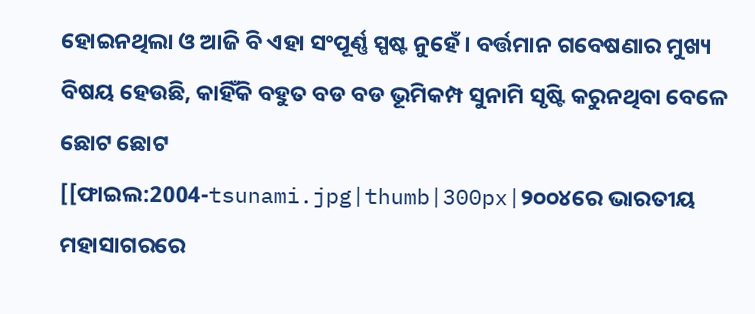ହୋଇନଥିଲା ଓ ଆଜି ବି ଏହା ସଂପୂର୍ଣ୍ଣ ସ୍ପଷ୍ଟ ନୁହେଁ । ବର୍ତ୍ତମାନ ଗବେଷଣାର ମୁଖ୍ୟ ବିଷୟ ହେଉଛି, କାହିଁକି ବହୁତ ବଡ ବଡ ଭୂମିକମ୍ପ ସୁନାମି ସୃଷ୍ଟି କରୁନଥିବା ବେଳେ ଛୋଟ ଛୋଟ
[[ଫାଇଲ:2004-tsunami.jpg|thumb|300px|୨୦୦୪ରେ ଭାରତୀୟ ମହାସାଗରରେ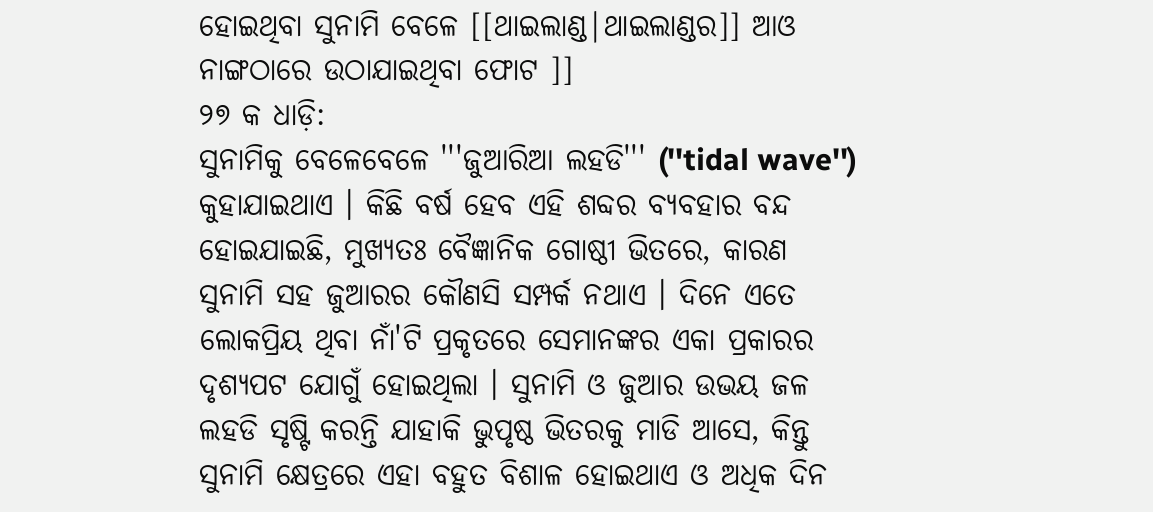ହୋଇଥିବା ସୁନାମି ବେଳେ [[ଥାଇଲାଣ୍ଡ|ଥାଇଲାଣ୍ଡର]] ଆଓ ନାଙ୍ଗଠାରେ ଉଠାଯାଇଥିବା ଫୋଟ ]]
୨୭ କ ଧାଡ଼ି:
ସୁନାମିକୁ ବେଳେବେଳେ '''ଜୁଆରିଆ ଲହଡି''' (''tidal wave'') କୁହାଯାଇଥାଏ । କିଛି ବର୍ଷ ହେବ ଏହି ଶବ୍ଦର ବ୍ୟବହାର ବନ୍ଦ ହୋଇଯାଇଛି, ମୁଖ୍ୟତଃ ବୈଜ୍ଞାନିକ ଗୋଷ୍ଠୀ ଭିତରେ, କାରଣ ସୁନାମି ସହ ଜୁଆରର କୌଣସି ସମ୍ପର୍କ ନଥାଏ । ଦିନେ ଏତେ ଲୋକପ୍ରିୟ ଥିବା ନାଁ'ଟି ପ୍ରକୃତରେ ସେମାନଙ୍କର ଏକା ପ୍ରକାରର ଦୃଶ୍ୟପଟ ଯୋଗୁଁ ହୋଇଥିଲା । ସୁନାମି ଓ ଜୁଆର ଉଭୟ ଜଳ ଲହଡି ସୃଷ୍ଟି କରନ୍ତି ଯାହାକି ଭୁପୃଷ୍ଠ ଭିତରକୁ ମାଡି ଆସେ, କିନ୍ତୁ ସୁନାମି କ୍ଷେତ୍ରରେ ଏହା ବହୁତ ବିଶାଳ ହୋଇଥାଏ ଓ ଅଧିକ ଦିନ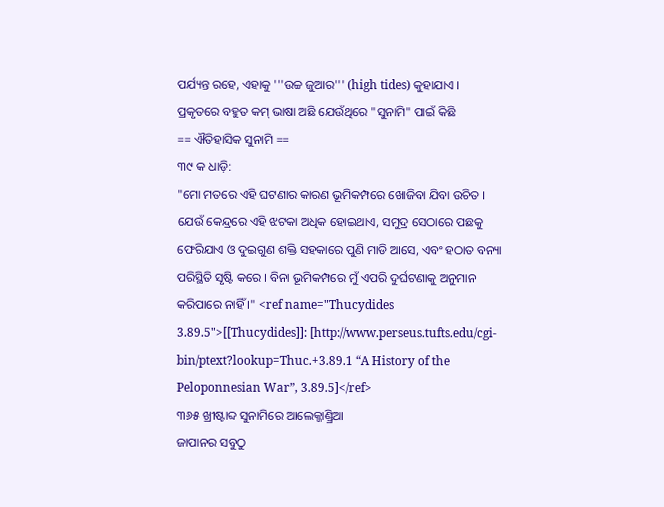ପର୍ଯ୍ୟନ୍ତ ରହେ, ଏହାକୁ '''ଉଚ୍ଚ ଜୁଆର''' (high tides) କୁହାଯାଏ ।
ପ୍ରକୃତରେ ବହୁତ କମ୍ ଭାଷା ଅଛି ଯେଉଁଥିରେ "ସୁନାମି" ପାଇଁ କିଛି
== ଐତିହାସିକ ସୁନାମି ==
୩୯ କ ଧାଡ଼ି:
"ମୋ ମତରେ ଏହି ଘଟଣାର କାରଣ ଭୂମିକମ୍ପରେ ଖୋଜିବା ଯିବା ଉଚିତ । ଯେଉଁ କେନ୍ଦ୍ରରେ ଏହି ଝଟକା ଅଧିକ ହୋଇଥାଏ, ସମୁଦ୍ର ସେଠାରେ ପଛକୁ ଫେରିଯାଏ ଓ ଦୁଇଗୁଣ ଶକ୍ତି ସହକାରେ ପୁଣି ମାଡି ଆସେ, ଏବଂ ହଠାତ ବନ୍ୟା ପରିସ୍ଥିତି ସୃଷ୍ଟି କରେ । ବିନା ଭୂମିକମ୍ପରେ ମୁଁ ଏପରି ଦୁର୍ଘଟଣାକୁ ଅନୁମାନ କରିପାରେ ନାହିଁ ।" <ref name="Thucydides 3.89.5">[[Thucydides]]: [http://www.perseus.tufts.edu/cgi-bin/ptext?lookup=Thuc.+3.89.1 “A History of the Peloponnesian War”, 3.89.5]</ref>
୩୬୫ ଖ୍ରୀଷ୍ଟାବ୍ଦ ସୁନାମିରେ ଆଲେକ୍ଜାଣ୍ଡ୍ରିଆ
ଜାପାନର ସବୁଠୁ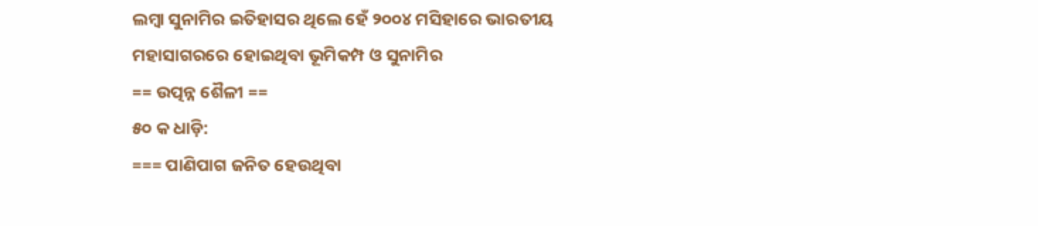ଲମ୍ବା ସୁନାମିର ଇତିହାସର ଥିଲେ ହେଁ ୨୦୦୪ ମସିହାରେ ଭାରତୀୟ ମହାସାଗରରେ ହୋଇଥିବା ଭୂମିକମ୍ପ ଓ ସୁନାମିର
== ଉତ୍ପନ୍ନ ଶୈଳୀ ==
୫୦ କ ଧାଡ଼ି:
=== ପାଣିପାଗ ଜନିତ ହେଉଥିବା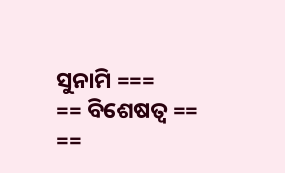ସୁନାମି ===
== ବିଶେଷତ୍ବ ==
==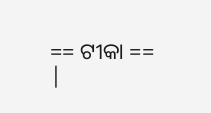== ଟୀକା ==
|